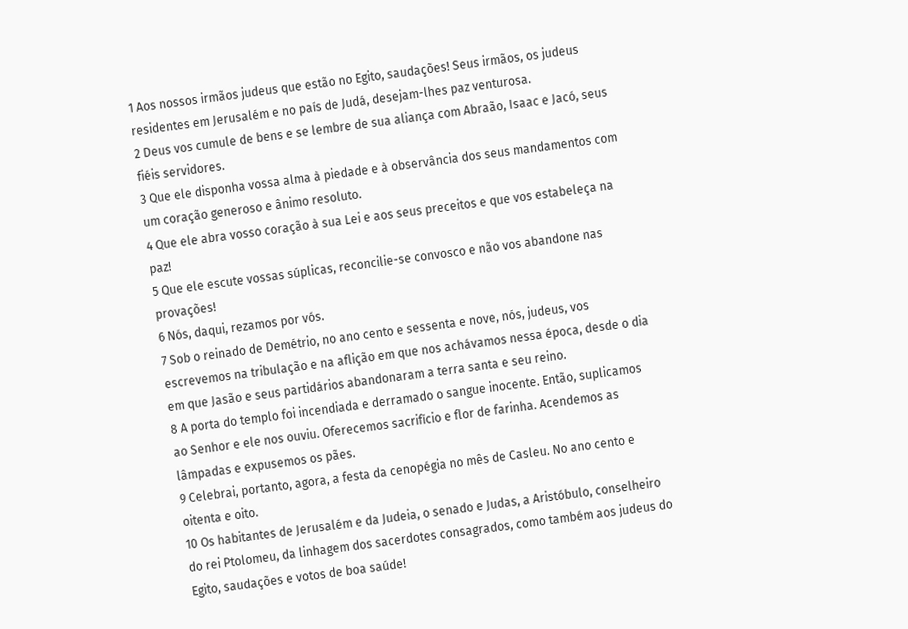1 Aos nossos irmãos judeus que estão no Egito, saudações! Seus irmãos, os judeus residentes em Jerusalém e no país de Judá, desejam-lhes paz venturosa.
2 Deus vos cumule de bens e se lembre de sua aliança com Abraão, Isaac e Jacó, seus fiéis servidores.
3 Que ele disponha vossa alma à piedade e à observância dos seus mandamentos com um coração generoso e ânimo resoluto.
4 Que ele abra vosso coração à sua Lei e aos seus preceitos e que vos estabeleça na paz!
5 Que ele escute vossas súplicas, reconcilie-se convosco e não vos abandone nas provações!
6 Nós, daqui, rezamos por vós.
7 Sob o reinado de Demétrio, no ano cento e sessenta e nove, nós, judeus, vos escrevemos na tribulação e na aflição em que nos achávamos nessa época, desde o dia em que Jasão e seus partidários abandonaram a terra santa e seu reino.
8 A porta do templo foi incendiada e derramado o sangue inocente. Então, suplicamos ao Senhor e ele nos ouviu. Oferecemos sacrifício e flor de farinha. Acendemos as lâmpadas e expusemos os pães.
9 Celebrai, portanto, agora, a festa da cenopégia no mês de Casleu. No ano cento e oitenta e oito.
10 Os habitantes de Jerusalém e da Judeia, o senado e Judas, a Aristóbulo, conselheiro do rei Ptolomeu, da linhagem dos sacerdotes consagrados, como também aos judeus do Egito, saudações e votos de boa saúde!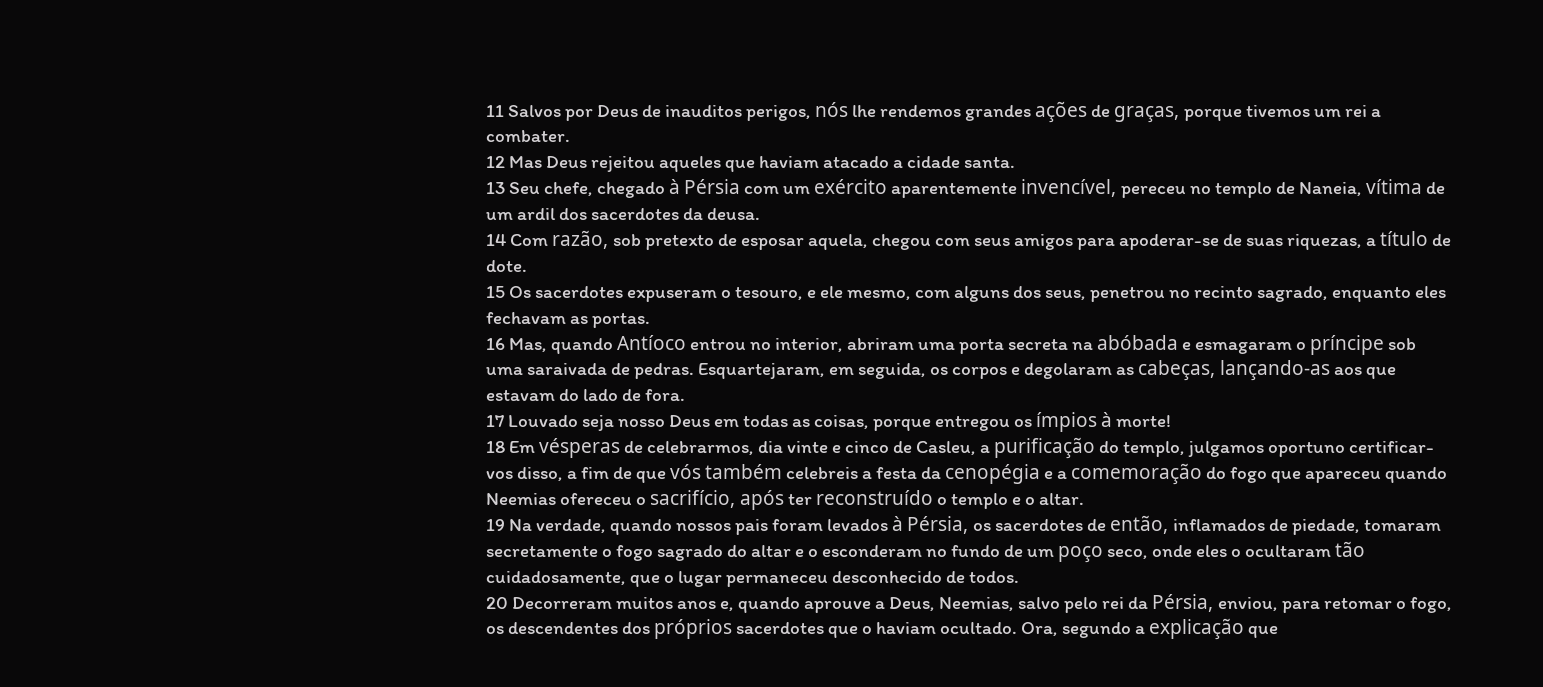11 Salvos por Deus de inauditos perigos, nós lhe rendemos grandes ações de graças, porque tivemos um rei a combater.
12 Mas Deus rejeitou aqueles que haviam atacado a cidade santa.
13 Seu chefe, chegado à Pérsia com um exército aparentemente invencível, pereceu no templo de Naneia, vítima de um ardil dos sacerdotes da deusa.
14 Com razão, sob pretexto de esposar aquela, chegou com seus amigos para apoderar-se de suas riquezas, a título de dote.
15 Os sacerdotes expuseram o tesouro, e ele mesmo, com alguns dos seus, penetrou no recinto sagrado, enquanto eles fechavam as portas.
16 Mas, quando Antíoco entrou no interior, abriram uma porta secreta na abóbada e esmagaram o príncipe sob uma saraivada de pedras. Esquartejaram, em seguida, os corpos e degolaram as cabeças, lançando-as aos que estavam do lado de fora.
17 Louvado seja nosso Deus em todas as coisas, porque entregou os ímpios à morte!
18 Em vésperas de celebrarmos, dia vinte e cinco de Casleu, a purificação do templo, julgamos oportuno certificar-vos disso, a fim de que vós também celebreis a festa da cenopégia e a comemoração do fogo que apareceu quando Neemias ofereceu o sacrifício, após ter reconstruído o templo e o altar.
19 Na verdade, quando nossos pais foram levados à Pérsia, os sacerdotes de então, inflamados de piedade, tomaram secretamente o fogo sagrado do altar e o esconderam no fundo de um poço seco, onde eles o ocultaram tão cuidadosamente, que o lugar permaneceu desconhecido de todos.
20 Decorreram muitos anos e, quando aprouve a Deus, Neemias, salvo pelo rei da Pérsia, enviou, para retomar o fogo, os descendentes dos próprios sacerdotes que o haviam ocultado. Ora, segundo a explicação que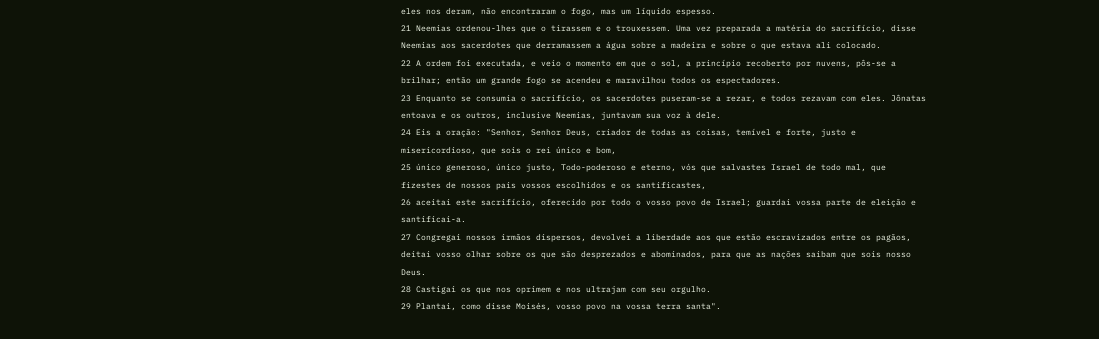eles nos deram, não encontraram o fogo, mas um líquido espesso.
21 Neemias ordenou-lhes que o tirassem e o trouxessem. Uma vez preparada a matéria do sacrifício, disse Neemias aos sacerdotes que derramassem a água sobre a madeira e sobre o que estava ali colocado.
22 A ordem foi executada, e veio o momento em que o sol, a princípio recoberto por nuvens, pôs-se a brilhar; então um grande fogo se acendeu e maravilhou todos os espectadores.
23 Enquanto se consumia o sacrifício, os sacerdotes puseram-se a rezar, e todos rezavam com eles. Jônatas entoava e os outros, inclusive Neemias, juntavam sua voz à dele.
24 Eis a oração: "Senhor, Senhor Deus, criador de todas as coisas, temível e forte, justo e misericordioso, que sois o rei único e bom,
25 único generoso, único justo, Todo-poderoso e eterno, vós que salvastes Israel de todo mal, que fizestes de nossos pais vossos escolhidos e os santificastes,
26 aceitai este sacrifício, oferecido por todo o vosso povo de Israel; guardai vossa parte de eleição e santificai-a.
27 Congregai nossos irmãos dispersos, devolvei a liberdade aos que estão escravizados entre os pagãos, deitai vosso olhar sobre os que são desprezados e abominados, para que as nações saibam que sois nosso Deus.
28 Castigai os que nos oprimem e nos ultrajam com seu orgulho.
29 Plantai, como disse Moisés, vosso povo na vossa terra santa".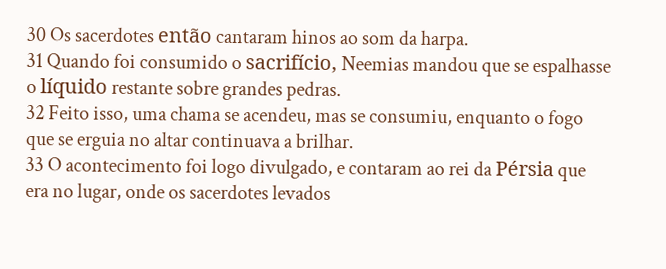30 Os sacerdotes então cantaram hinos ao som da harpa.
31 Quando foi consumido o sacrifício, Neemias mandou que se espalhasse o líquido restante sobre grandes pedras.
32 Feito isso, uma chama se acendeu, mas se consumiu, enquanto o fogo que se erguia no altar continuava a brilhar.
33 O acontecimento foi logo divulgado, e contaram ao rei da Pérsia que era no lugar, onde os sacerdotes levados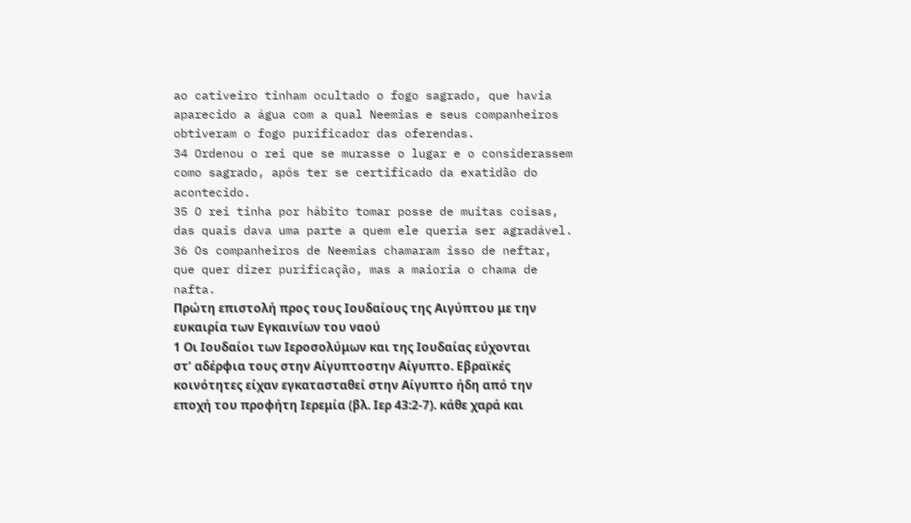ao cativeiro tinham ocultado o fogo sagrado, que havia aparecido a água com a qual Neemias e seus companheiros obtiveram o fogo purificador das oferendas.
34 Ordenou o rei que se murasse o lugar e o considerassem como sagrado, após ter se certificado da exatidão do acontecido.
35 O rei tinha por hábito tomar posse de muitas coisas, das quais dava uma parte a quem ele queria ser agradável.
36 Os companheiros de Neemias chamaram isso de neftar, que quer dizer purificação, mas a maioria o chama de nafta.
Πρώτη επιστολή προς τους Ιουδαίους της Αιγύπτου με την ευκαιρία των Εγκαινίων του ναού
1 Οι Ιουδαίοι των Ιεροσολύμων και της Ιουδαίας εύχονται στ’ αδέρφια τους στην Αίγυπτοστην Αίγυπτο. Εβραϊκές κοινότητες είχαν εγκατασταθεί στην Αίγυπτο ήδη από την εποχή του προφήτη Ιερεμία (βλ. Ιερ 43:2-7). κάθε χαρά και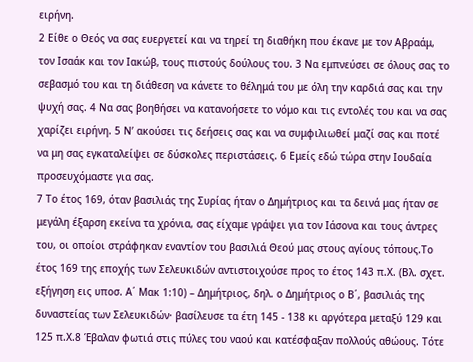ειρήνη.
2 Είθε ο Θεός να σας ευεργετεί και να τηρεί τη διαθήκη που έκανε με τον Αβραάμ, τον Ισαάκ και τον Ιακώβ, τους πιστούς δούλους του. 3 Να εμπνεύσει σε όλους σας το σεβασμό του και τη διάθεση να κάνετε το θέλημά του με όλη την καρδιά σας και την ψυχή σας. 4 Να σας βοηθήσει να κατανοήσετε το νόμο και τις εντολές του και να σας χαρίζει ειρήνη. 5 Ν’ ακούσει τις δεήσεις σας και να συμφιλιωθεί μαζί σας και ποτέ να μη σας εγκαταλείψει σε δύσκολες περιστάσεις. 6 Εμείς εδώ τώρα στην Ιουδαία προσευχόμαστε για σας.
7 Το έτος 169, όταν βασιλιάς της Συρίας ήταν ο Δημήτριος και τα δεινά μας ήταν σε μεγάλη έξαρση εκείνα τα χρόνια, σας είχαμε γράψει για τον Ιάσονα και τους άντρες του, οι οποίοι στράφηκαν εναντίον του βασιλιά Θεού μας στους αγίους τόπους.Το έτος 169 της εποχής των Σελευκιδών αντιστοιχούσε προς το έτος 143 π.Χ. (Βλ. σχετ. εξήγηση εις υποσ. Α΄ Μακ 1:10) – Δημήτριος, δηλ. ο Δημήτριος ο Β΄, βασιλιάς της δυναστείας των Σελευκιδών· βασίλευσε τα έτη 145 - 138 κι αργότερα μεταξύ 129 και 125 π.Χ.8 Έβαλαν φωτιά στις πύλες του ναού και κατέσφαξαν πολλούς αθώους. Τότε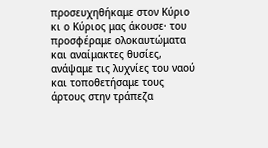προσευχηθήκαμε στον Κύριο κι ο Κύριος μας άκουσε· του προσφέραμε ολοκαυτώματα και αναίμακτες θυσίες, ανάψαμε τις λυχνίες του ναού και τοποθετήσαμε τους άρτους στην τράπεζα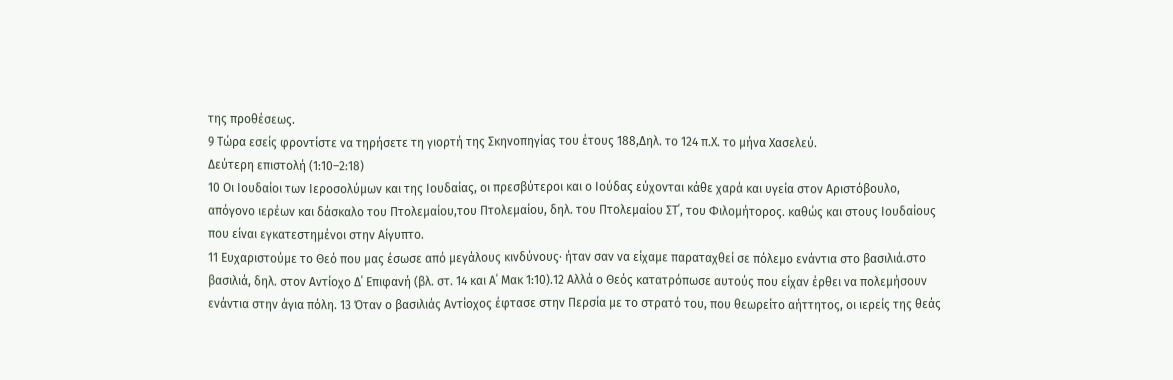της προθέσεως.
9 Τώρα εσείς φροντίστε να τηρήσετε τη γιορτή της Σκηνοπηγίας του έτους 188,Δηλ. το 124 π.Χ. το μήνα Χασελεύ.
Δεύτερη επιστολή (1:10–2:18)
10 Οι Ιουδαίοι των Ιεροσολύμων και της Ιουδαίας, οι πρεσβύτεροι και ο Ιούδας εύχονται κάθε χαρά και υγεία στον Αριστόβουλο, απόγονο ιερέων και δάσκαλο του Πτολεμαίου,του Πτολεμαίου, δηλ. του Πτολεμαίου ΣΤ΄, του Φιλομήτορος. καθώς και στους Ιουδαίους που είναι εγκατεστημένοι στην Αίγυπτο.
11 Ευχαριστούμε το Θεό που μας έσωσε από μεγάλους κινδύνους· ήταν σαν να είχαμε παραταχθεί σε πόλεμο ενάντια στο βασιλιά.στο βασιλιά, δηλ. στον Αντίοχο Δ΄ Επιφανή (βλ. στ. 14 και Α΄ Μακ 1:10).12 Αλλά ο Θεός κατατρόπωσε αυτούς που είχαν έρθει να πολεμήσουν ενάντια στην άγια πόλη. 13 Όταν ο βασιλιάς Αντίοχος έφτασε στην Περσία με το στρατό του, που θεωρείτο αήττητος, οι ιερείς της θεάς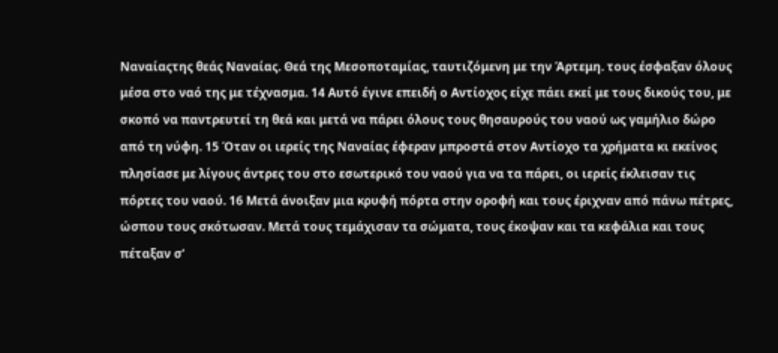Ναναίαςτης θεάς Ναναίας. Θεά της Μεσοποταμίας, ταυτιζόμενη με την Άρτεμη. τους έσφαξαν όλους μέσα στο ναό της με τέχνασμα. 14 Αυτό έγινε επειδή ο Αντίοχος είχε πάει εκεί με τους δικούς του, με σκοπό να παντρευτεί τη θεά και μετά να πάρει όλους τους θησαυρούς του ναού ως γαμήλιο δώρο από τη νύφη. 15 Όταν οι ιερείς της Ναναίας έφεραν μπροστά στον Αντίοχο τα χρήματα κι εκείνος πλησίασε με λίγους άντρες του στο εσωτερικό του ναού για να τα πάρει, οι ιερείς έκλεισαν τις πόρτες του ναού. 16 Μετά άνοιξαν μια κρυφή πόρτα στην οροφή και τους έριχναν από πάνω πέτρες, ώσπου τους σκότωσαν. Μετά τους τεμάχισαν τα σώματα, τους έκοψαν και τα κεφάλια και τους πέταξαν σ’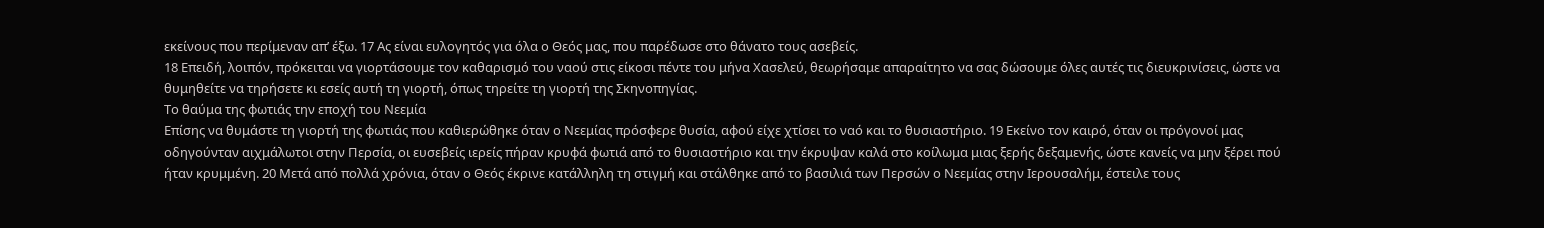εκείνους που περίμεναν απ’ έξω. 17 Ας είναι ευλογητός για όλα ο Θεός μας, που παρέδωσε στο θάνατο τους ασεβείς.
18 Επειδή, λοιπόν, πρόκειται να γιορτάσουμε τον καθαρισμό του ναού στις είκοσι πέντε του μήνα Χασελεύ, θεωρήσαμε απαραίτητο να σας δώσουμε όλες αυτές τις διευκρινίσεις, ώστε να θυμηθείτε να τηρήσετε κι εσείς αυτή τη γιορτή, όπως τηρείτε τη γιορτή της Σκηνοπηγίας.
Το θαύμα της φωτιάς την εποχή του Νεεμία
Επίσης να θυμάστε τη γιορτή της φωτιάς που καθιερώθηκε όταν ο Νεεμίας πρόσφερε θυσία, αφού είχε χτίσει το ναό και το θυσιαστήριο. 19 Εκείνο τον καιρό, όταν οι πρόγονοί μας οδηγούνταν αιχμάλωτοι στην Περσία, οι ευσεβείς ιερείς πήραν κρυφά φωτιά από το θυσιαστήριο και την έκρυψαν καλά στο κοίλωμα μιας ξερής δεξαμενής, ώστε κανείς να μην ξέρει πού ήταν κρυμμένη. 20 Μετά από πολλά χρόνια, όταν ο Θεός έκρινε κατάλληλη τη στιγμή και στάλθηκε από το βασιλιά των Περσών ο Νεεμίας στην Ιερουσαλήμ, έστειλε τους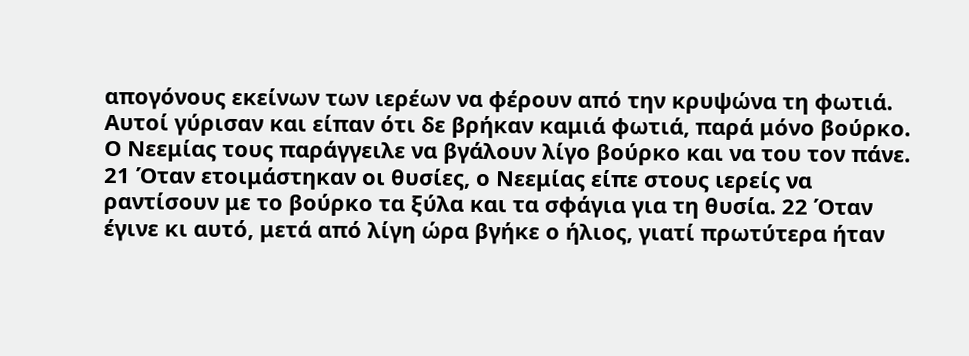απογόνους εκείνων των ιερέων να φέρουν από την κρυψώνα τη φωτιά. Αυτοί γύρισαν και είπαν ότι δε βρήκαν καμιά φωτιά, παρά μόνο βούρκο. Ο Νεεμίας τους παράγγειλε να βγάλουν λίγο βούρκο και να του τον πάνε. 21 Όταν ετοιμάστηκαν οι θυσίες, ο Νεεμίας είπε στους ιερείς να ραντίσουν με το βούρκο τα ξύλα και τα σφάγια για τη θυσία. 22 Όταν έγινε κι αυτό, μετά από λίγη ώρα βγήκε ο ήλιος, γιατί πρωτύτερα ήταν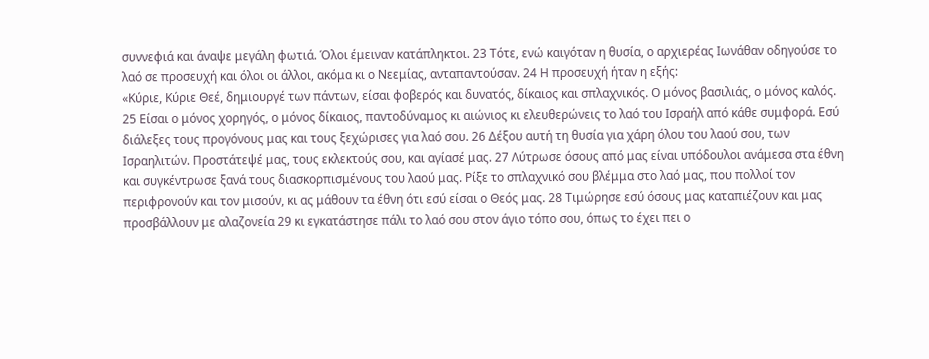συννεφιά και άναψε μεγάλη φωτιά. Όλοι έμειναν κατάπληκτοι. 23 Τότε, ενώ καιγόταν η θυσία, ο αρχιερέας Ιωνάθαν οδηγούσε το λαό σε προσευχή και όλοι οι άλλοι, ακόμα κι ο Νεεμίας, ανταπαντούσαν. 24 Η προσευχή ήταν η εξής:
«Κύριε, Κύριε Θεέ, δημιουργέ των πάντων, είσαι φοβερός και δυνατός, δίκαιος και σπλαχνικός. Ο μόνος βασιλιάς, ο μόνος καλός. 25 Είσαι ο μόνος χορηγός, ο μόνος δίκαιος, παντοδύναμος κι αιώνιος κι ελευθερώνεις το λαό του Ισραήλ από κάθε συμφορά. Εσύ διάλεξες τους προγόνους μας και τους ξεχώρισες για λαό σου. 26 Δέξου αυτή τη θυσία για χάρη όλου του λαού σου, των Ισραηλιτών. Προστάτεψέ μας, τους εκλεκτούς σου, και αγίασέ μας. 27 Λύτρωσε όσους από μας είναι υπόδουλοι ανάμεσα στα έθνη και συγκέντρωσε ξανά τους διασκορπισμένους του λαού μας. Ρίξε το σπλαχνικό σου βλέμμα στο λαό μας, που πολλοί τον περιφρονούν και τον μισούν, κι ας μάθουν τα έθνη ότι εσύ είσαι ο Θεός μας. 28 Τιμώρησε εσύ όσους μας καταπιέζουν και μας προσβάλλουν με αλαζονεία 29 κι εγκατάστησε πάλι το λαό σου στον άγιο τόπο σου, όπως το έχει πει ο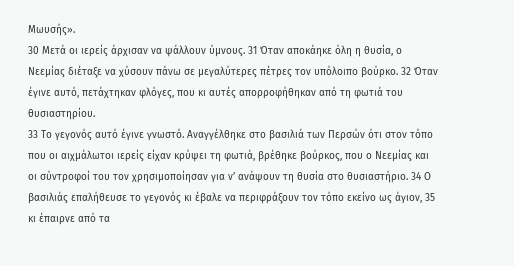Μωυσής».
30 Μετά οι ιερείς άρχισαν να ψάλλουν ύμνους. 31 Όταν αποκάηκε όλη η θυσία, ο Νεεμίας διέταξε να χύσουν πάνω σε μεγαλύτερες πέτρες τον υπόλοιπο βούρκο. 32 Όταν έγινε αυτό, πετάχτηκαν φλόγες, που κι αυτές απορροφήθηκαν από τη φωτιά του θυσιαστηρίου.
33 Το γεγονός αυτό έγινε γνωστό. Αναγγέλθηκε στο βασιλιά των Περσών ότι στον τόπο που οι αιχμάλωτοι ιερείς είχαν κρύψει τη φωτιά, βρέθηκε βούρκος, που ο Νεεμίας και οι σύντροφοί του τον χρησιμοποίησαν για ν’ ανάψουν τη θυσία στο θυσιαστήριο. 34 Ο βασιλιάς επαλήθευσε το γεγονός κι έβαλε να περιφράξουν τον τόπο εκείνο ως άγιον, 35 κι έπαιρνε από τα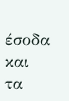έσοδα και τα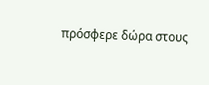πρόσφερε δώρα στους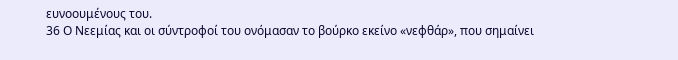ευνοουμένους του.
36 Ο Νεεμίας και οι σύντροφοί του ονόμασαν το βούρκο εκείνο «νεφθάρ», που σημαίνει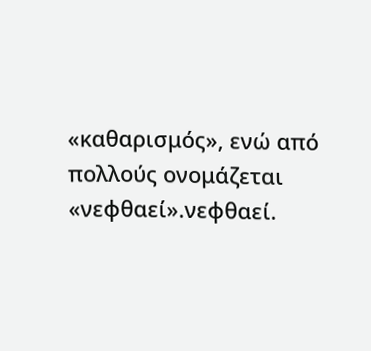«καθαρισμός», ενώ από πολλούς ονομάζεται «νεφθαεί».νεφθαεί.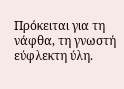Πρόκειται για τη νάφθα, τη γνωστή εύφλεκτη ύλη.